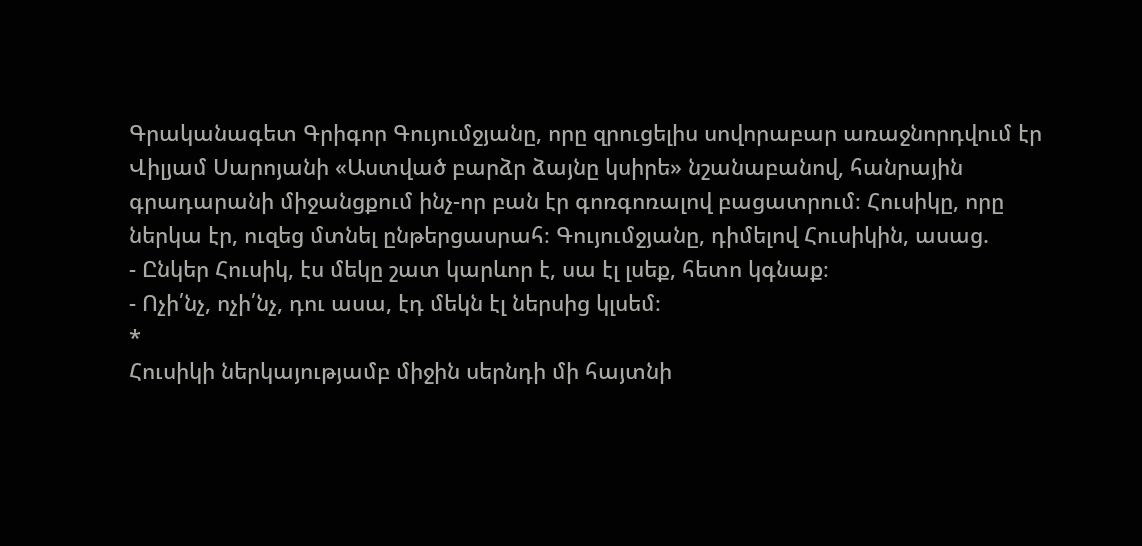Գրականագետ Գրիգոր Գույումջյանը, որը զրուցելիս սովորաբար առաջնորդվում էր Վիլյամ Սարոյանի «Աստված բարձր ձայնը կսիրե» նշանաբանով, հանրային գրադարանի միջանցքում ինչ-որ բան էր գոռգոռալով բացատրում։ Հուսիկը, որը ներկա էր, ուզեց մտնել ընթերցասրահ։ Գույումջյանը, դիմելով Հուսիկին, ասաց.
- Ընկեր Հուսիկ, էս մեկը շատ կարևոր է, սա էլ լսեք, հետո կգնաք։
- Ոչի՛նչ, ոչի՛նչ, դու ասա, էդ մեկն էլ ներսից կլսեմ։
*
Հուսիկի ներկայությամբ միջին սերնդի մի հայտնի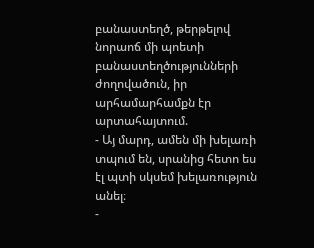բանաստեղծ, թերթելով նորաոճ մի պոետի բանաստեղծությունների ժողովածուն, իր արհամարհամքն էր արտահայտում.
- Այ մարդ, ամեն մի խելառի տպում են, սրանից հետո ես էլ պտի սկսեմ խելառություն անել։
-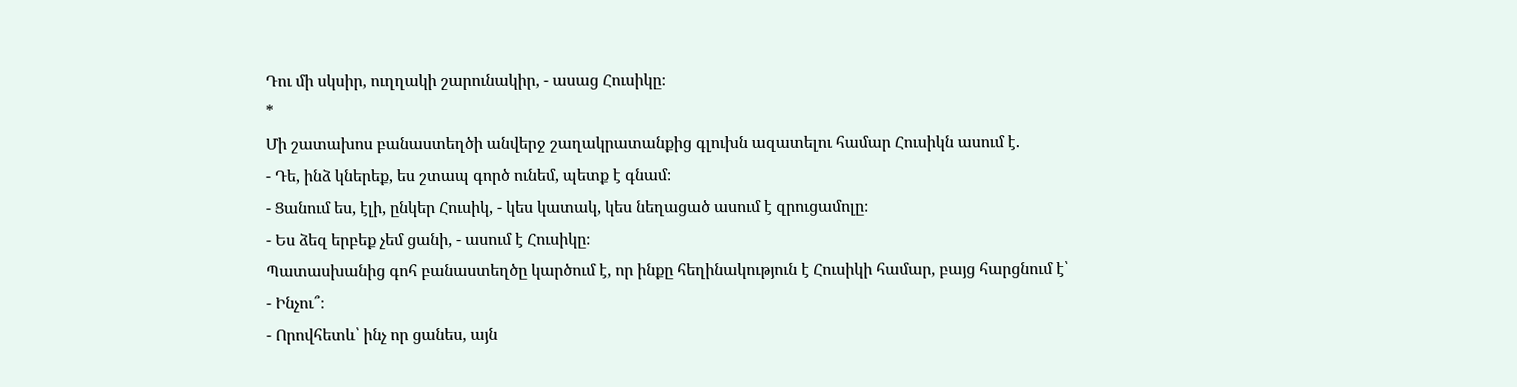Դու մի սկսիր, ուղղակի շարունակիր, - ասաց Հուսիկը։
*
Մի շատախոս բանաստեղծի անվերջ շաղակրատանքից գլուխն ազատելու համար Հուսիկն ասում է.
- Դե, ինձ կներեք, ես շտապ գործ ունեմ, պետք է գնամ։
- Ցանում ես, էլի, ընկեր Հուսիկ, - կես կատակ, կես նեղացած ասում է զրուցամոլը։
- Ես ձեզ երբեք չեմ ցանի, - ասում է Հուսիկը։
Պատասխանից գոհ բանաստեղծը կարծում է, որ ինքը հեղինակություն է Հուսիկի համար, բայց հարցնում է՝
- Ինչու՞։
- Որովհետև՝ ինչ որ ցանես, այն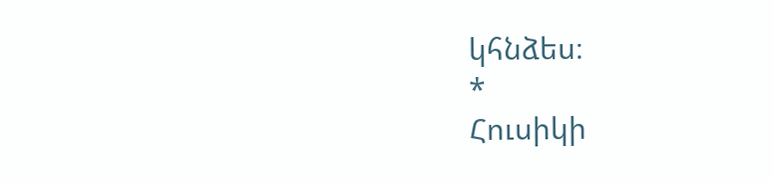կհնձես։
*
Հուսիկի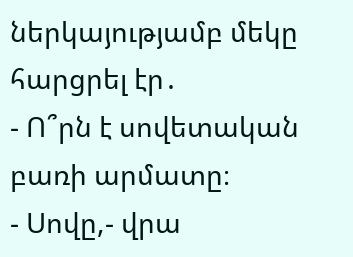ներկայությամբ մեկը հարցրել էր․
- Ո՞րն է սովետական բառի արմատը։
- Սովը,- վրա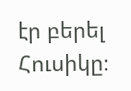էր բերել Հուսիկը։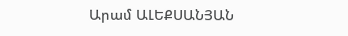Արամ ԱԼԵՔՍԱՆՅԱՆ